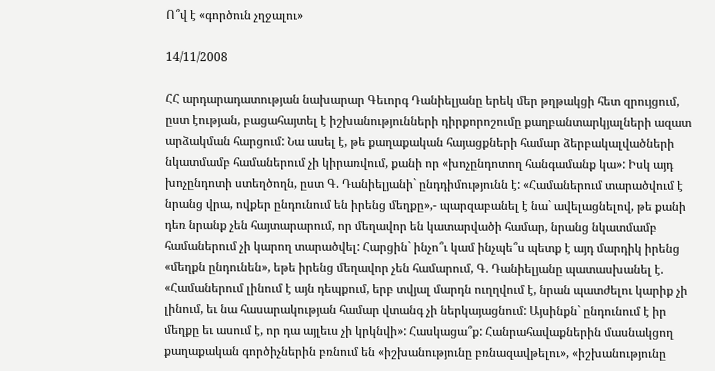Ո՞վ է «գործուն չղջալու»

14/11/2008

ՀՀ արդարադատության նախարար Գեւորգ Դանիելյանը երեկ մեր թղթակցի հետ զրույցում, ըստ էության, բացահայտել է իշխանությունների դիրքորոշումը քաղբանտարկյալների ազատ արձակման հարցում: Նա ասել է, թե քաղաքական հայացքների համար ձերբակալվածների նկատմամբ համաներում չի կիրառվում, քանի որ «խոչընդոտող հանգամանք կա»: Իսկ այդ խոչընդոտի ստեղծողն, ըստ Գ. Դանիելյանի` ընդդիմությունն է: «Համաներում տարածվում է նրանց վրա, ովքեր ընդունում են իրենց մեղքը»,- պարզաբանել է նա` ավելացնելով, թե քանի դեռ նրանք չեն հայտարարում, որ մեղավոր են կատարվածի համար, նրանց նկատմամբ համաներում չի կարող տարածվել: Հարցին` ինչո՞ւ կամ ինչպե՞ս պետք է այդ մարդիկ իրենց «մեղքն ընդունեն», եթե իրենց մեղավոր չեն համարում, Գ. Դանիելյանը պատասխանել է. «Համաներում լինում է այն դեպքում, երբ տվյալ մարդն ուղղվում է, նրան պատժելու կարիք չի լինում, եւ նա հասարակության համար վտանգ չի ներկայացնում: Այսինքն` ընդունում է իր մեղքը եւ ասում է, որ դա այլեւս չի կրկնվի»: Հասկացա՞ք: Հանրահավաքներին մասնակցող քաղաքական գործիչներին բռնում են «իշխանությունը բռնազավթելու», «իշխանությունը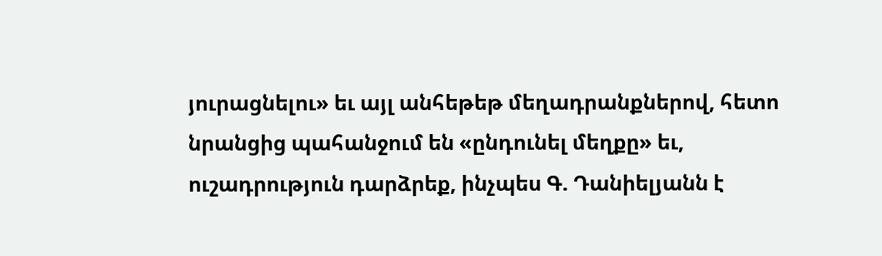յուրացնելու» եւ այլ անհեթեթ մեղադրանքներով, հետո նրանցից պահանջում են «ընդունել մեղքը» եւ, ուշադրություն դարձրեք, ինչպես Գ. Դանիելյանն է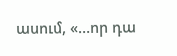ասում, «…որ դա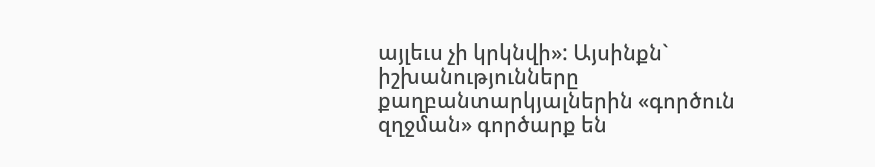այլեւս չի կրկնվի»: Այսինքն` իշխանությունները քաղբանտարկյալներին «գործուն զղջման» գործարք են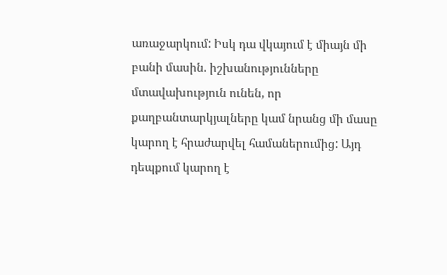առաջարկում: Իսկ դա վկայում է միայն մի բանի մասին. իշխանությունները մտավախություն ունեն, որ քաղբանտարկյալները կամ նրանց մի մասը կարող է հրաժարվել համաներումից: Այդ դեպքում կարող է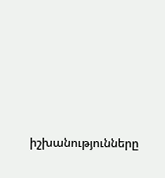իշխանությունները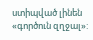ստիպված լինեն «գործուն զղջալ»: